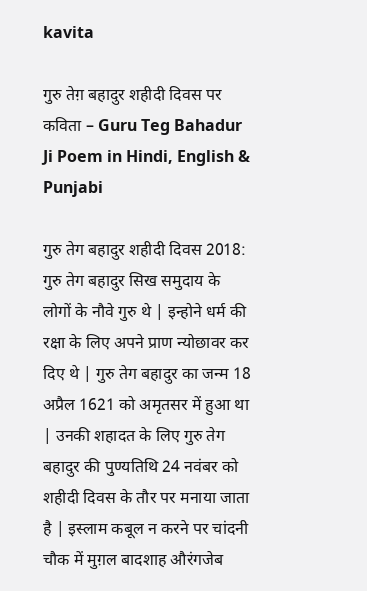kavita

गुरु तेग़ बहादुर शहीदी दिवस पर कविता – Guru Teg Bahadur Ji Poem in Hindi, English & Punjabi

गुरु तेग बहादुर शहीदी दिवस 2018: गुरु तेग बहादुर सिख समुदाय के लोगों के नौवे गुरु थे | इन्होने धर्म की रक्षा के लिए अपने प्राण न्योछावर कर दिए थे | गुरु तेग बहादुर का जन्म 18 अप्रैल 1621 को अमृतसर में हुआ था | उनकी शहादत के लिए गुरु तेग बहादुर की पुण्यतिथि 24 नवंबर को शहीदी दिवस के तौर पर मनाया जाता है | इस्लाम कबूल न करने पर चांदनी चौक में मुग़ल बादशाह औरंगजेब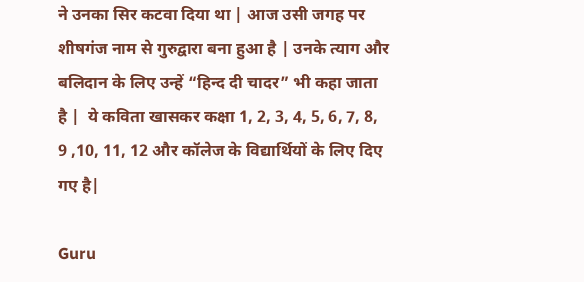ने उनका सिर कटवा दिया था | आज उसी जगह पर शीषगंज नाम से गुरुद्वारा बना हुआ है | उनके त्याग और बलिदान के लिए उन्हें “हिन्द दी चादर” भी कहा जाता है |  ये कविता खासकर कक्षा 1, 2, 3, 4, 5, 6, 7, 8, 9 ,10, 11, 12 और कॉलेज के विद्यार्थियों के लिए दिए गए है|

Guru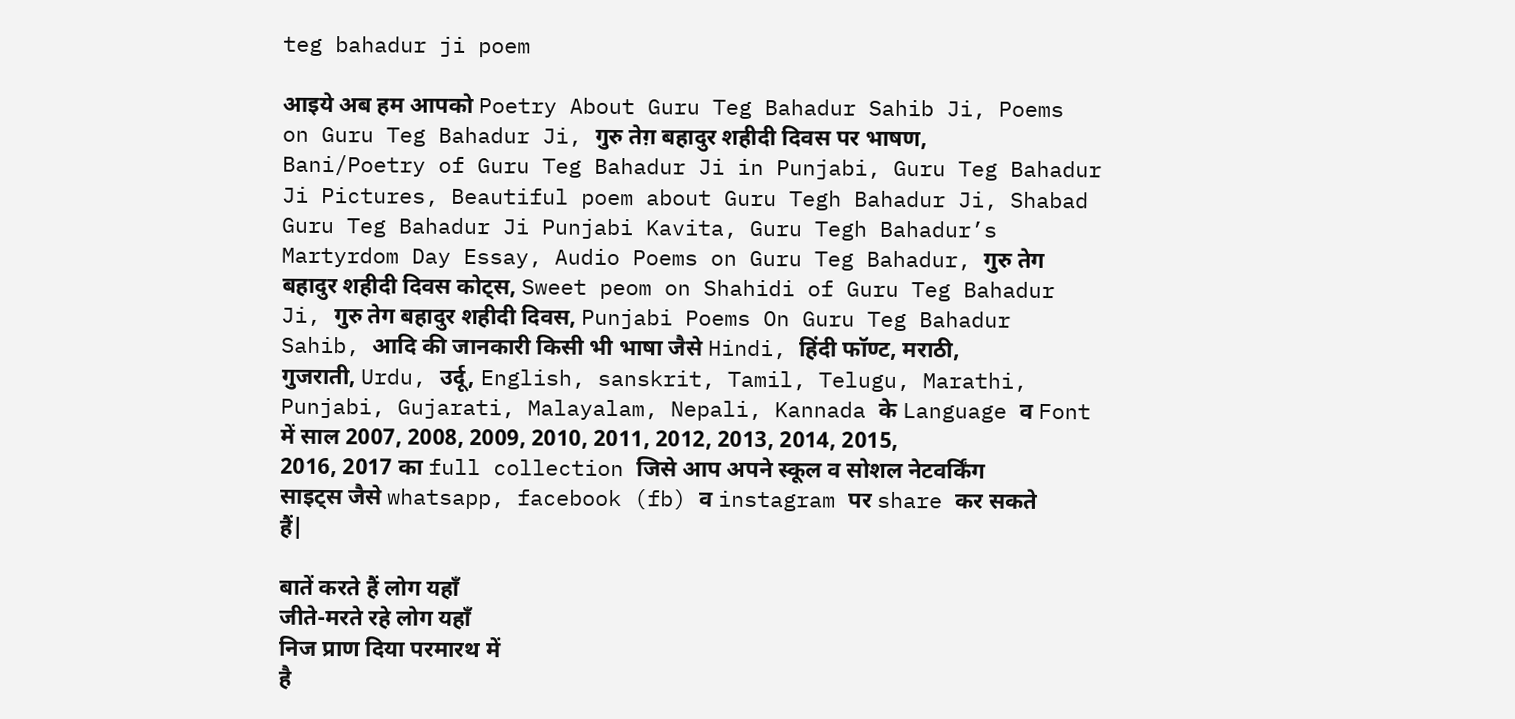teg bahadur ji poem

आइये अब हम आपको Poetry About Guru Teg Bahadur Sahib Ji, Poems on Guru Teg Bahadur Ji, गुरु तेग़ बहादुर शहीदी दिवस पर भाषण, Bani/Poetry of Guru Teg Bahadur Ji in Punjabi, Guru Teg Bahadur Ji Pictures, Beautiful poem about Guru Tegh Bahadur Ji, Shabad Guru Teg Bahadur Ji Punjabi Kavita, Guru Tegh Bahadur’s Martyrdom Day Essay, Audio Poems on Guru Teg Bahadur, गुरु तेग बहादुर शहीदी दिवस कोट्स, Sweet peom on Shahidi of Guru Teg Bahadur Ji, गुरु तेग बहादुर शहीदी दिवस, Punjabi Poems On Guru Teg Bahadur Sahib, आदि की जानकारी किसी भी भाषा जैसे Hindi, हिंदी फॉण्ट, मराठी, गुजराती, Urdu, उर्दू, English, sanskrit, Tamil, Telugu, Marathi, Punjabi, Gujarati, Malayalam, Nepali, Kannada के Language व Font में साल 2007, 2008, 2009, 2010, 2011, 2012, 2013, 2014, 2015, 2016, 2017 का full collection जिसे आप अपने स्कूल व सोशल नेटवर्किंग साइट्स जैसे whatsapp, facebook (fb) व instagram पर share कर सकते हैं|

बातें करते हैं लोग यहाँ
जीते-मरते रहे लोग यहाँ
निज प्राण दिया परमारथ में
है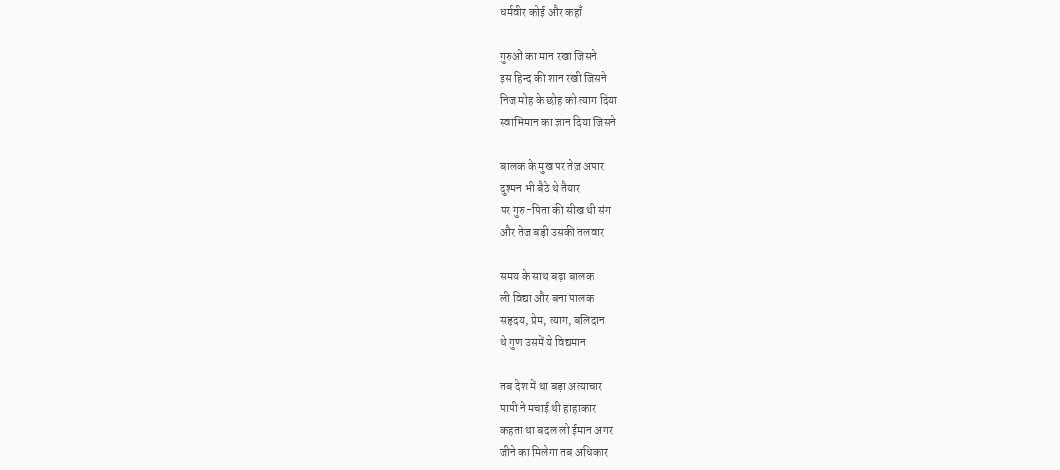धर्मवीर कोई और कहाँ

गुरुओं का मान रखा जिसने
इस हिन्द की शान रखी जिसने
निज मोह के छोह को त्याग दिया
स्वाभिमान का ज्ञान दिया जिसने

बालक के मुख पर तेज़ अपार
दुश्मन भी बैठे थे तैयार
पर गुरु-पिता की सीख थी संग
और तेज बड़ी उसकी तलवार

समय के साथ बढ़ा बालक
ली विद्या और बना पालक
सहृदय, प्रेम, त्याग, बलिदान
थे गुण उसमें ये विद्यमान

तब देश में था बड़ा अत्याचार
पापी ने मचाई थी हाहाकार
कहता था बदल लो ईमान अगर
जीने का मिलेगा तब अधिकार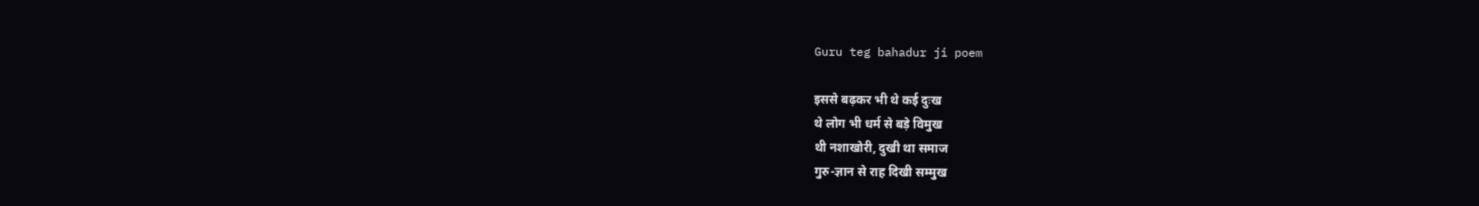Guru teg bahadur ji poem

इससे बढ़कर भी थे कई दुःख
थे लोग भी धर्म से बड़े विमुख
थी नशाखोरी, दुखी था समाज
गुरु-ज्ञान से राह दिखी सम्मुख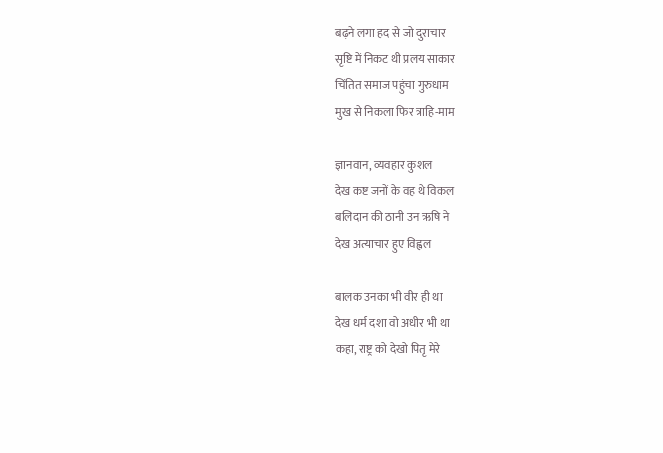बढ़ने लगा हद से जो दुराचार
सृष्टि में निकट थी प्रलय साकार
चिंतित समाज पहुंचा गुरुधाम
मुख से निकला फिर त्राहि-माम

ज्ञानवान, व्यवहार कुशल
देख कष्ट जनों के वह थे विकल
बलिदान की ठानी उन ऋषि ने
देख अत्याचार हुए विह्वल

बालक उनका भी वीर ही था
देख धर्म दशा वो अधीर भी था
कहा, राष्ट्र को देखो पितृ मेरे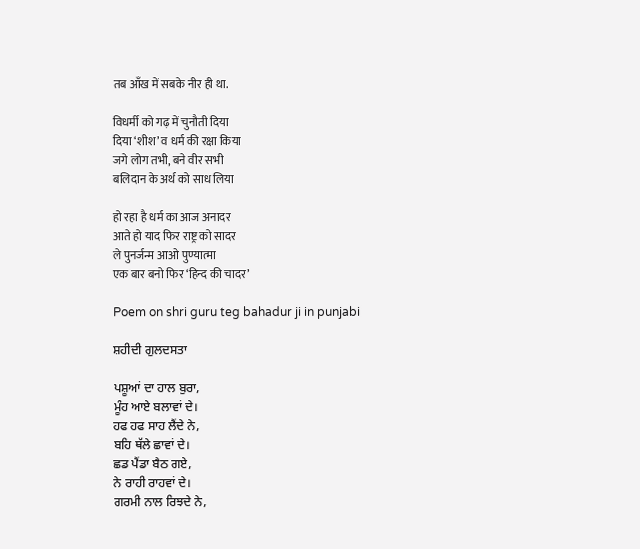तब आँख में सबके नीर ही था.

विधर्मी को गढ़ में चुनौती दिया
दिया ‘शीश’ व धर्म की रक्षा किया
जगे लोग तभी, बने वीर सभी
बलिदान के अर्थ को साध लिया

हो रहा है धर्म का आज अनादर
आते हो याद फिर राष्ट्र को सादर
ले पुनर्जन्म आओ पुण्यात्मा
एक बार बनो फिर ‘हिन्द की चादर’

Poem on shri guru teg bahadur ji in punjabi

ਸ਼ਹੀਦੀ ਗੁਲਦਸਤਾ

ਪਸ਼ੂਆਂ ਦਾ ਹਾਲ ਬੁਰਾ,
ਮੂੰਹ ਆਏ ਬਲਾਵਾਂ ਦੇ।
ਹਫ ਹਫ ਸਾਹ ਲੈਂਦੇ ਨੇ,
ਬਹਿ ਥੱਲੇ ਛਾਵਾਂ ਦੇ।
ਛਡ ਪੈਂਡਾ ਬੈਠ ਗਏ,
ਨੇ ਰਾਹੀ ਰਾਹਵਾਂ ਦੇ।
ਗਰਮੀ ਨਾਲ ਰਿਝਦੇ ਨੇ,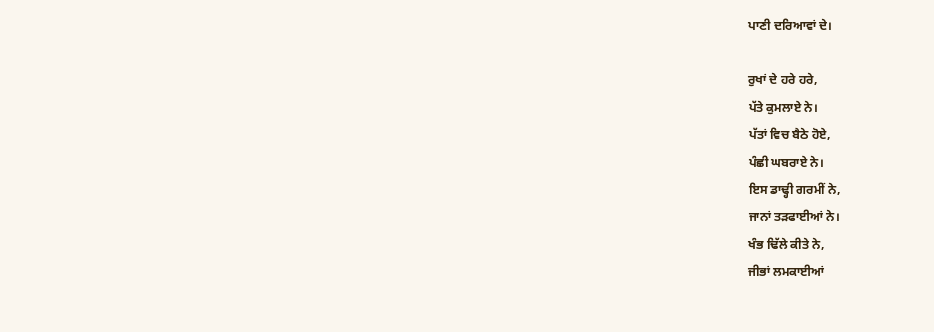ਪਾਣੀ ਦਰਿਆਵਾਂ ਦੇ।

ਰੁਖਾਂ ਦੇ ਹਰੇ ਹਰੇ,
ਪੱਤੇ ਕੁਮਲਾਏ ਨੇ।
ਪੱਤਾਂ ਵਿਚ ਬੈਠੇ ਹੋਏ,
ਪੰਛੀ ਘਬਰਾਏ ਨੇ।
ਇਸ ਡਾਢ੍ਹੀ ਗਰਮੀਂ ਨੇ,
ਜਾਨਾਂ ਤੜਫਾਈਆਂ ਨੇ।
ਖੰਭ ਢਿੱਲੇ ਕੀਤੇ ਨੇ,
ਜੀਭਾਂ ਲਮਕਾਈਆਂ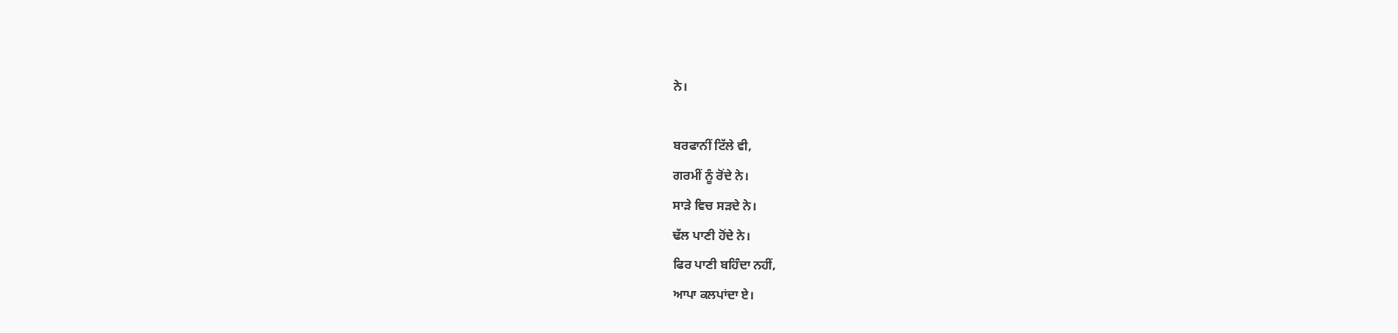ਨੇ।

ਬਰਫਾਨੀਂ ਟਿੱਲੇ ਵੀ,
ਗਰਮੀਂ ਨੂੰ ਰੋਂਦੇ ਨੇ।
ਸਾੜੇ ਵਿਚ ਸੜਦੇ ਨੇ।
ਢੱਲ ਪਾਣੀ ਹੋਂਦੇ ਨੇ।
ਫਿਰ ਪਾਣੀ ਬਹਿੰਦਾ ਨਹੀਂ,
ਆਪਾ ਕਲਪਾਂਦਾ ਏ।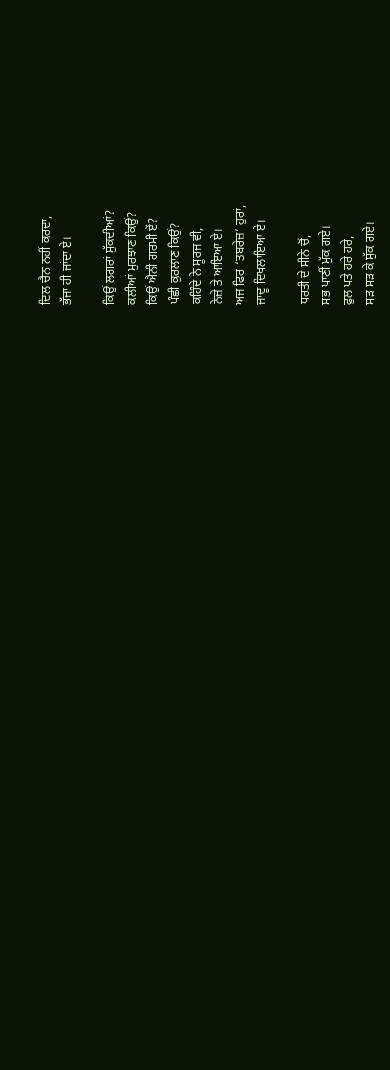ਦਿਲ ਚੈਨ ਨਹੀਂ ਕਰਦਾ,
ਭੱਜਾ ਹੀ ਜਾਂਦਾ ਏ।

ਕਿਉਂ ਲਗਰਾਂ ਸੁੱਕਦੀਆਂ?
ਕਲੀਆਂ ਮੁਰਝਾਣ ਕਿਉਂ?
ਕਿਉਂ ਐਨੀ ਗਰਮੀ ਏਂ?
ਪੰਛੀ ਕੁਰਲਾਣ ਕਿਉਂ?
ਕਹਿੰਦੇ ਨੇ ਸੂਰਜ ਵੀ,
ਨੇਜ਼ੇ ਤੇ ਆਇਆ ਏ।
ਅਜ ਫਿਰ ‘ਤਬਰੇਜ਼’ ਹੁਰਾਂ,
ਜਾਦੂ ਦਿਖਲਾਇਆ ਏ।

ਧਰਤੀ ਦੇ ਸੀਨੇ ਚੋਂ,
ਸਭ ਪਾਣੀਂ ਮੁੱਕ ਗਏ।
ਫੁਲ ਪਤੇ ਹਰੇ ਹਰੇ,
ਸੜ ਸੜ ਕੇ ਸੁੱਕ ਗਏ।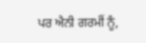ਪਰ ਐਨੀ ਗਰਮੀਂ ਨੂੰ,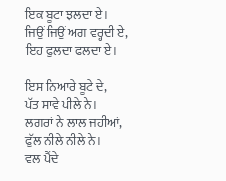ਇਕ ਬੂਟਾ ਝਲਦਾ ਏ।
ਜਿਉਂ ਜਿਉਂ ਅਗ ਵਰ੍ਹਦੀ ਏ,
ਇਹ ਫੁਲਦਾ ਫਲਦਾ ਏ।

ਇਸ ਨਿਆਰੇ ਬੂਟੇ ਦੇ,
ਪੱਤ ਸਾਵੇ ਪੀਲੇ ਨੇ।
ਲਗਰਾਂ ਨੇ ਲਾਲ ਜਹੀਆਂ,
ਫੁੱਲ ਨੀਲੇ ਨੀਲੇ ਨੇ।
ਵਲ ਪੈਂਦੇ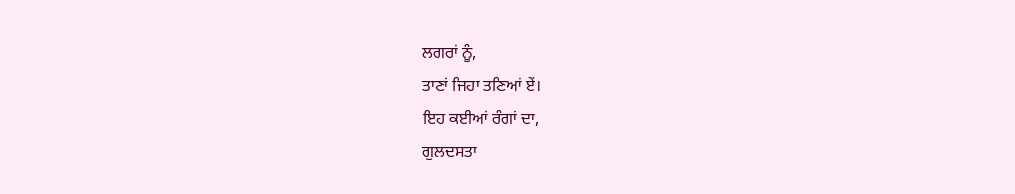ਲਗਰਾਂ ਨੂੰ,
ਤਾਣਾਂ ਜਿਹਾ ਤਣਿਆਂ ਏਂ।
ਇਹ ਕਈਆਂ ਰੰਗਾਂ ਦਾ,
ਗੁਲਦਸਤਾ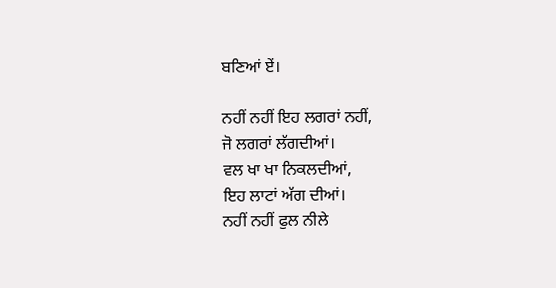ਬਣਿਆਂ ਏਂ।

ਨਹੀਂ ਨਹੀਂ ਇਹ ਲਗਰਾਂ ਨਹੀਂ,
ਜੋ ਲਗਰਾਂ ਲੱਗਦੀਆਂ।
ਵਲ ਖਾ ਖਾ ਨਿਕਲਦੀਆਂ,
ਇਹ ਲਾਟਾਂ ਅੱਗ ਦੀਆਂ।
ਨਹੀਂ ਨਹੀਂ ਫੁਲ ਨੀਲੇ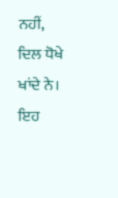ਨਹੀਂ,
ਦਿਲ ਧੋਖੇ ਖਾਂਦੇ ਨੇ।
ਇਹ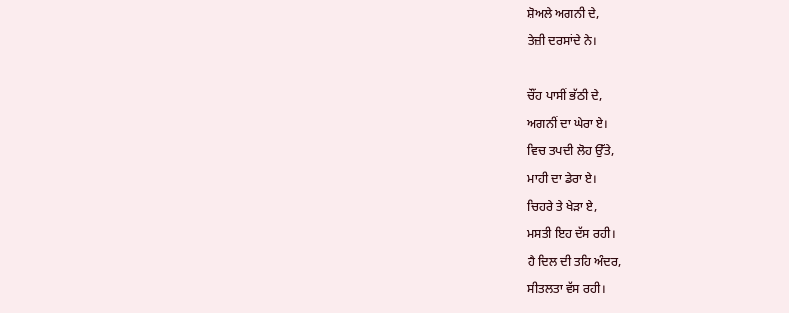ਸ਼ੋਅਲੇ ਅਗਨੀ ਦੇ,
ਤੇਜ਼ੀ ਦਰਸਾਂਦੇ ਨੇ।

ਚੌਂਹ ਪਾਸੀਂ ਭੱਠੀ ਦੇ,
ਅਗਨੀਂ ਦਾ ਘੇਰਾ ਏ।
ਵਿਚ ਤਪਦੀ ਲੋਹ ਉੱਤੇ,
ਮਾਹੀ ਦਾ ਡੇਰਾ ਏ।
ਚਿਹਰੇ ਤੇ ਖੇੜਾ ਏ,
ਮਸਤੀ ਇਹ ਦੱਸ ਰਹੀ।
ਹੈ ਦਿਲ ਦੀ ਤਹਿ ਅੰਦਰ,
ਸੀਤਲਤਾ ਵੱਸ ਰਹੀ।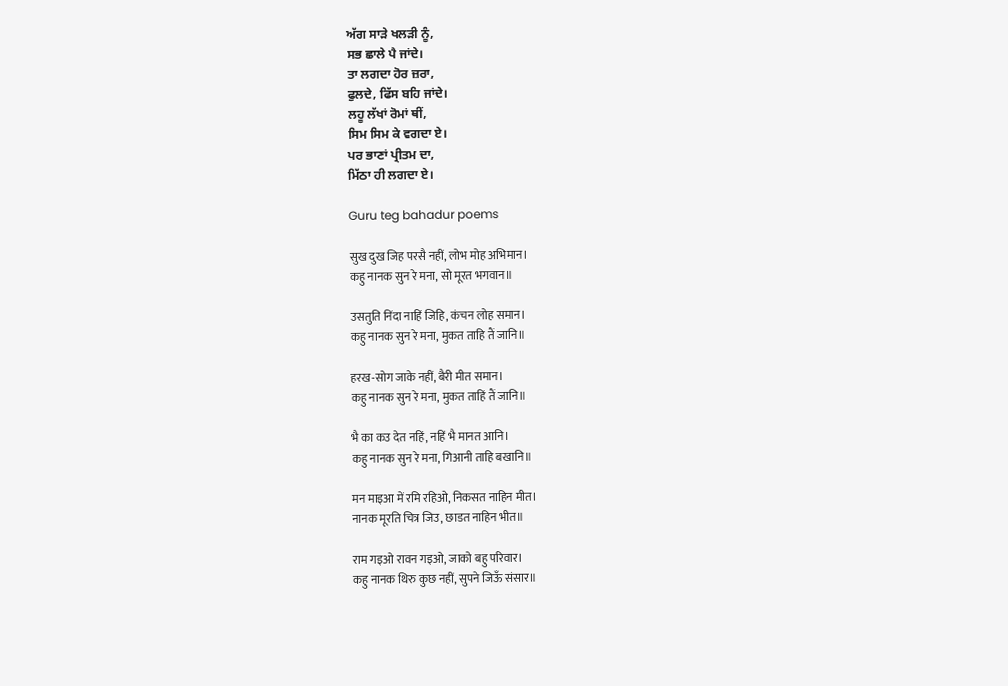ਅੱਗ ਸਾੜੇ ਖਲੜੀ ਨੂੰ,
ਸਭ ਛਾਲੇ ਪੈ ਜਾਂਦੇ।
ਤਾ ਲਗਦਾ ਹੋਰ ਜ਼ਰਾ,
ਫੁਲਦੇ, ਫਿੱਸ ਬਹਿ ਜਾਂਦੇ।
ਲਹੂ ਲੱਖਾਂ ਰੋਮਾਂ ਥੀਂ,
ਸਿਮ ਸਿਮ ਕੇ ਵਗਦਾ ਏ।
ਪਰ ਭਾਣਾਂ ਪ੍ਰੀਤਮ ਦਾ,
ਮਿੱਠਾ ਹੀ ਲਗਦਾ ਏ।

Guru teg bahadur poems

सुख दुख जिह परसै नहीं, लोभ मोह अभिमान।
कहु नानक सुन रे मना, सो मूरत भगवान॥

उसतुति निंदा नाहिं जिहि, कंचन लोह समान।
कहु नानक सुन रे मना, मुकत ताहि तैं जानि॥

हरख-सोग जाके नहीं, बैरी मीत समान।
कहु नानक सुन रे मना, मुकत ताहिं तैं जानि॥

भै का कउ देत नहिं, नहिं भै मानत आनि।
कहु नानक सुन रे मना, गिआनी ताहि बखानि॥

मन माइआ में रमि रहिओ, निकसत नाहिन मीत।
नानक मूरति चित्र जिउ, छाडत नाहिन भीत॥

राम गइओ रावन गइओ, जाको बहु परिवार।
कहु नानक थिरु कुछ नहीं, सुपने जिऊँ संसार॥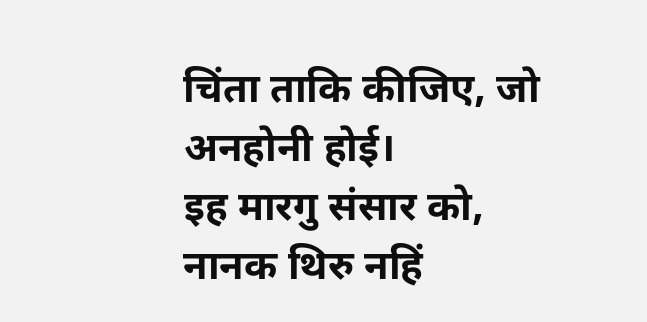चिंता ताकि कीजिए, जो अनहोनी होई।
इह मारगु संसार को, नानक थिरु नहिं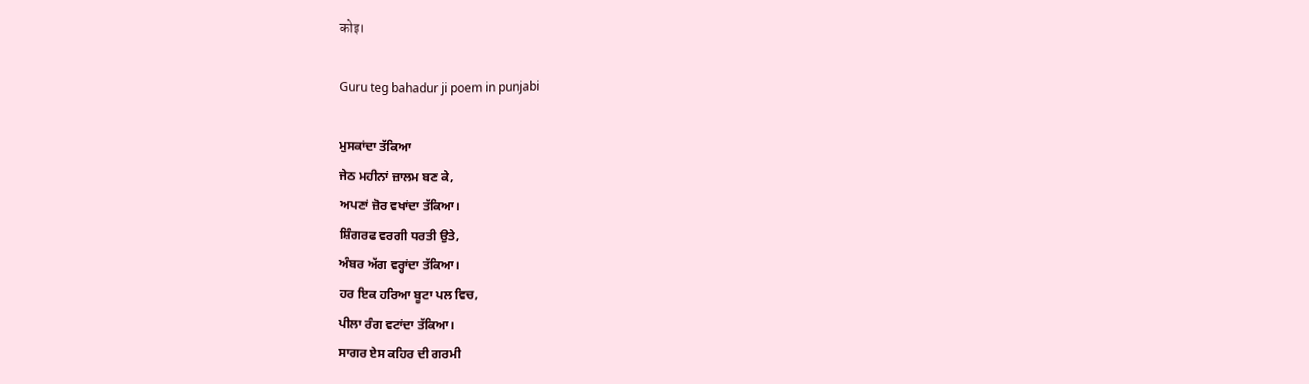कोइ।

Guru teg bahadur ji poem in punjabi

ਮੁਸਕਾਂਦਾ ਤੱਕਿਆ
ਜੇਠ ਮਹੀਨਾਂ ਜ਼ਾਲਮ ਬਣ ਕੇ,
ਅਪਣਾਂ ਜ਼ੋਰ ਵਖਾਂਦਾ ਤੱਕਿਆ।
ਸ਼ਿੰਗਰਫ ਵਰਗੀ ਧਰਤੀ ਉਤੇ,
ਅੰਬਰ ਅੱਗ ਵਰ੍ਹਾਂਦਾ ਤੱਕਿਆ।
ਹਰ ਇਕ ਹਰਿਆ ਬੂਟਾ ਪਲ ਵਿਚ,
ਪੀਲਾ ਰੰਗ ਵਟਾਂਦਾ ਤੱਕਿਆ।
ਸਾਗਰ ਏਸ ਕਹਿਰ ਦੀ ਗਰਮੀ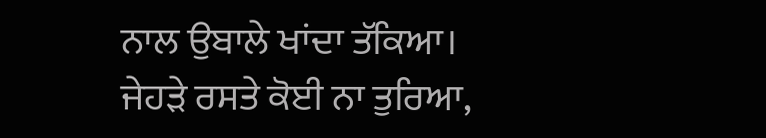ਨਾਲ ਉਬਾਲੇ ਖਾਂਦਾ ਤੱਕਿਆ।
ਜੇਹੜੇ ਰਸਤੇ ਕੋਈ ਨਾ ਤੁਰਿਆ,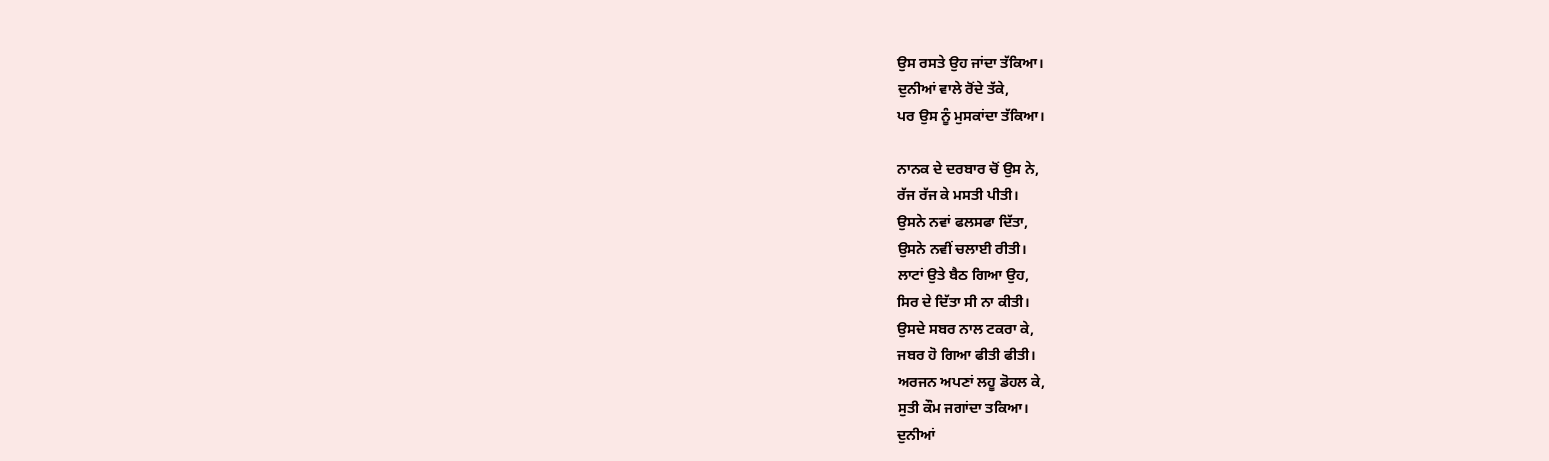ਉਸ ਰਸਤੇ ਉਹ ਜਾਂਦਾ ਤੱਕਿਆ।
ਦੁਨੀਆਂ ਵਾਲੇ ਰੋਂਦੇ ਤੱਕੇ,
ਪਰ ਉਸ ਨੂੰ ਮੁਸਕਾਂਦਾ ਤੱਕਿਆ।

ਨਾਨਕ ਦੇ ਦਰਬਾਰ ਚੋਂ ਉਸ ਨੇ,
ਰੱਜ ਰੱਜ ਕੇ ਮਸਤੀ ਪੀਤੀ।
ਉਸਨੇ ਨਵਾਂ ਫਲਸਫਾ ਦਿੱਤਾ,
ਉਸਨੇ ਨਵੀਂ ਚਲਾਈ ਰੀਤੀ।
ਲਾਟਾਂ ਉਤੇ ਬੈਠ ਗਿਆ ਉਹ,
ਸਿਰ ਦੇ ਦਿੱਤਾ ਸੀ ਨਾ ਕੀਤੀ।
ਉਸਦੇ ਸਬਰ ਨਾਲ ਟਕਰਾ ਕੇ,
ਜਬਰ ਹੋ ਗਿਆ ਫੀਤੀ ਫੀਤੀ।
ਅਰਜਨ ਅਪਣਾਂ ਲਹੂ ਡੋਹਲ ਕੇ,
ਸੁਤੀ ਕੌਮ ਜਗਾਂਦਾ ਤਕਿਆ।
ਦੁਨੀਆਂ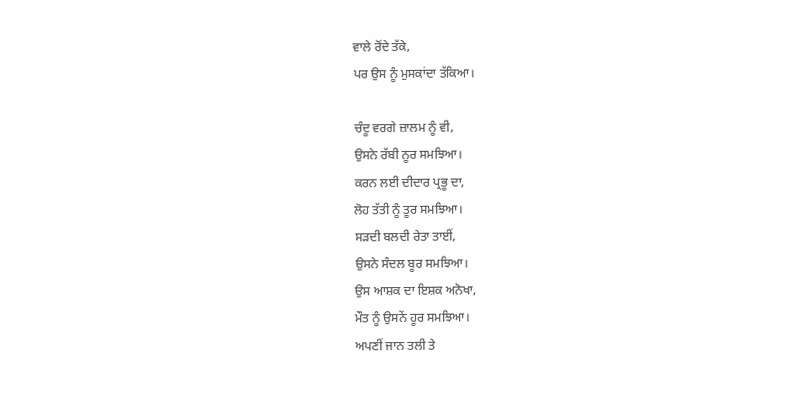ਵਾਲੇ ਰੋਂਦੇ ਤੱਕੇ,
ਪਰ ਉਸ ਨੂੰ ਮੁਸਕਾਂਦਾ ਤੱਕਿਆ।

ਚੰਦੂ ਵਰਗੇ ਜ਼ਾਲਮ ਨੂੰ ਵੀ,
ਉਸਨੇ ਰੱਬੀ ਨੂਰ ਸਮਝਿਆ।
ਕਰਨ ਲਈ ਦੀਦਾਰ ਪ੍ਰਭੂ ਦਾ,
ਲੋਹ ਤੱਤੀ ਨੂੰ ਤੂਰ ਸਮਝਿਆ।
ਸੜਦੀ ਬਲਦੀ ਰੇਤਾ ਤਾਈਂ,
ਉਸਨੇ ਸੰਦਲ ਬੂਰ ਸਮਝਿਆ।
ਉਸ ਆਸ਼ਕ ਦਾ ਇਸ਼ਕ ਅਨੋਖਾ,
ਮੌਤ ਨੂੰ ਉਸਨੇਂ ਹੂਰ ਸਮਝਿਆ।
ਅਪਣੀਂ ਜਾਨ ਤਲੀ ਤੇ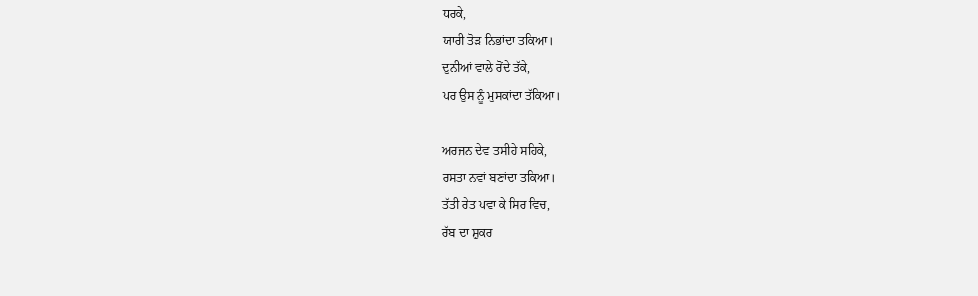ਧਰਕੇ,
ਯਾਰੀ ਤੋੜ ਨਿਭਾਂਦਾ ਤਕਿਆ।
ਦੁਨੀਆਂ ਵਾਲੇ ਰੋਂਦੇ ਤੱਕੇ,
ਪਰ ਉਸ ਨੂੰ ਮੁਸਕਾਂਦਾ ਤੱਕਿਆ।

ਅਰਜਨ ਦੇਵ ਤਸੀਹੇ ਸਹਿਕੇ,
ਰਸਤਾ ਨਵਾਂ ਬਣਾਂਦਾ ਤਕਿਆ।
ਤੱਤੀ ਰੇਤ ਪਵਾ ਕੇ ਸਿਰ ਵਿਚ,
ਰੱਬ ਦਾ ਸ਼ੁਕਰ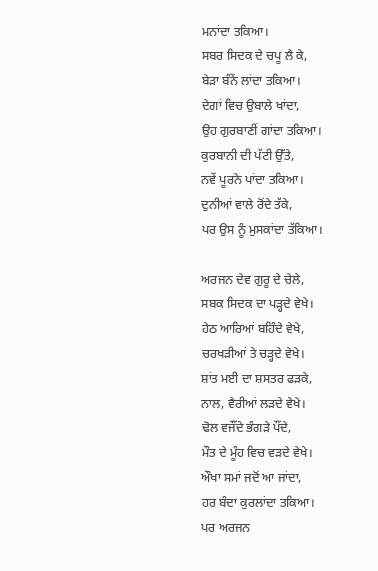ਮਨਾਂਦਾ ਤਕਿਆ।
ਸਬਰ ਸਿਦਕ ਦੇ ਚਪੂ ਲੈ ਕੇ,
ਬੇੜਾ ਬੰਨੇਂ ਲਾਂਦਾ ਤਕਿਆ।
ਦੇਗਾਂ ਵਿਚ ਉਬਾਲੇ ਖਾਂਦਾ,
ਉਹ ਗੁਰਬਾਣੀਂ ਗਾਂਦਾ ਤਕਿਆ।
ਕੁਰਬਾਨੀ ਦੀ ਪੱਟੀ ਉੱਤੇ,
ਨਵੇਂ ਪੂਰਨੇ ਪਾਂਦਾ ਤਕਿਆ।
ਦੁਨੀਆਂ ਵਾਲੇ ਰੋਂਦੇ ਤੱਕੇ,
ਪਰ ਉਸ ਨੂੰ ਮੁਸਕਾਂਦਾ ਤੱਕਿਆ।

ਅਰਜਨ ਦੇਵ ਗੁਰੂ ਦੇ ਚੇਲੇ,
ਸਬਕ ਸਿਦਕ ਦਾ ਪੜ੍ਹਦੇ ਵੇਖੇ।
ਹੇਠ ਆਰਿਆਂ ਬਹਿੰਦੇ ਵੇਖੇ,
ਚਰਖੜੀਆਂ ਤੇ ਚੜ੍ਹਦੇ ਵੇਖੇ।
ਸ਼ਾਂਤ ਮਈ ਦਾ ਸ਼ਸਤਰ ਫੜਕੇ,
ਨਾਲ, ਵੈਰੀਆਂ ਲੜਦੇ ਵੇਖੇ।
ਢੋਲ ਵਜੌਂਦੇ ਭੰਗੜੇ ਪੌਂਦੇ,
ਮੌਤ ਦੇ ਮੂੰਹ ਵਿਚ ਵੜਦੇ ਵੇਖੇ।
ਔਖਾ ਸਮਾਂ ਜਦੋਂ ਆ ਜਾਂਦਾ,
ਹਰ ਬੰਦਾ ਕੁਰਲਾਂਦਾ ਤਕਿਆ।
ਪਰ ਅਰਜਨ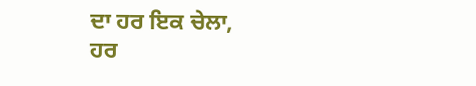ਦਾ ਹਰ ਇਕ ਚੇਲਾ,
ਹਰ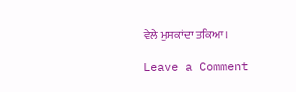ਵੇਲੇ ਮੁਸਕਾਂਦਾ ਤਕਿਆ।

Leave a Comment